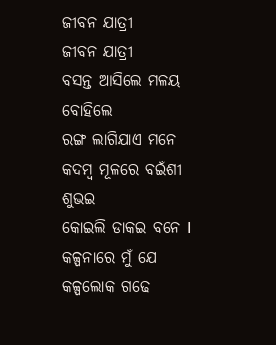ଜୀବନ ଯାତ୍ରୀ
ଜୀବନ ଯାତ୍ରୀ
ବସନ୍ତ ଆସିଲେ ମଳୟ ବୋହିଲେ
ରଙ୍ଗ ଲାଗିଯାଏ ମନେ
କଦମ୍ବ ମୂଳରେ ବଇଁଶୀ ଶୁଭଇ
କୋଇଲି ଡାକଇ ବନେ I
କଳ୍ପନାରେ ମୁଁ ଯେ କଳ୍ପଲୋକ ଗଢେ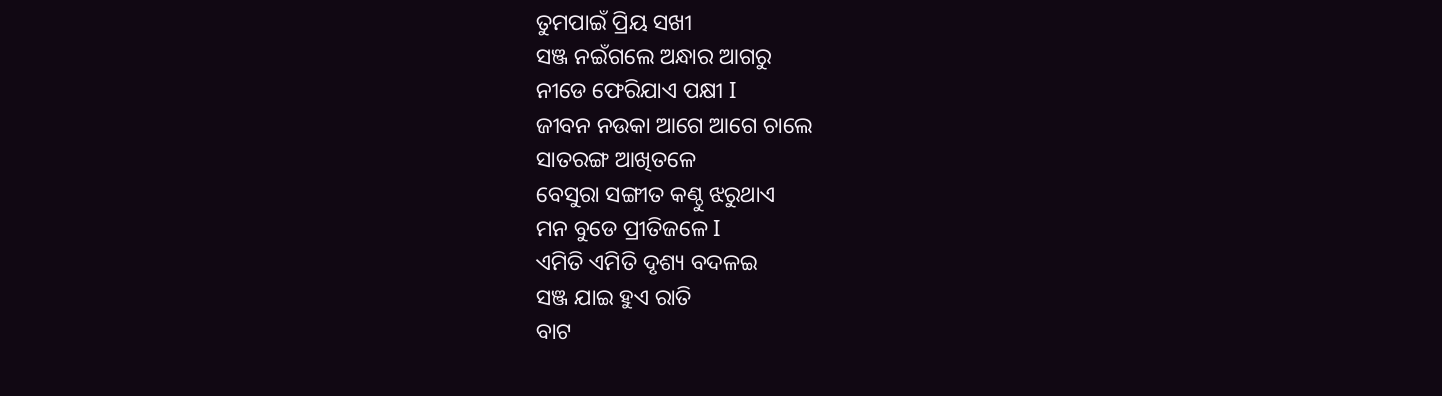ତୁମପାଇଁ ପ୍ରିୟ ସଖୀ
ସଞ୍ଜ ନଇଁଗଲେ ଅନ୍ଧାର ଆଗରୁ
ନୀଡେ ଫେରିଯାଏ ପକ୍ଷୀ I
ଜୀବନ ନଉକା ଆଗେ ଆଗେ ଚାଲେ
ସାତରଙ୍ଗ ଆଖିତଳେ
ବେସୁରା ସଙ୍ଗୀତ କଣ୍ଠୁ ଝରୁଥାଏ
ମନ ବୁଡେ ପ୍ରୀତିଜଳେ I
ଏମିତି ଏମିତି ଦୃଶ୍ୟ ବଦଳଇ
ସଞ୍ଜ ଯାଇ ହୁଏ ରାତି
ବାଟ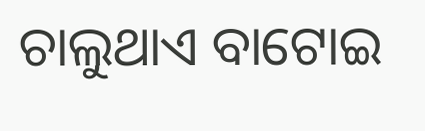ଚାଲୁଥାଏ ବାଟୋଇ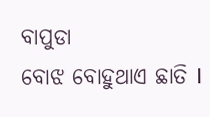ବାପୁଡା
ବୋଝ ବୋହୁଥାଏ ଛାତି I